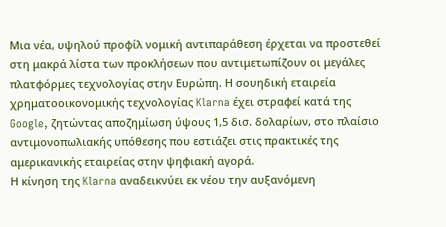Μια νέα, υψηλού προφίλ νομική αντιπαράθεση έρχεται να προστεθεί στη μακρά λίστα των προκλήσεων που αντιμετωπίζουν οι μεγάλες πλατφόρμες τεχνολογίας στην Ευρώπη. Η σουηδική εταιρεία χρηματοοικονομικής τεχνολογίας Klarna έχει στραφεί κατά της Google, ζητώντας αποζημίωση ύψους 1,5 δισ. δολαρίων, στο πλαίσιο αντιμονοπωλιακής υπόθεσης που εστιάζει στις πρακτικές της αμερικανικής εταιρείας στην ψηφιακή αγορά.
Η κίνηση της Klarna αναδεικνύει εκ νέου την αυξανόμενη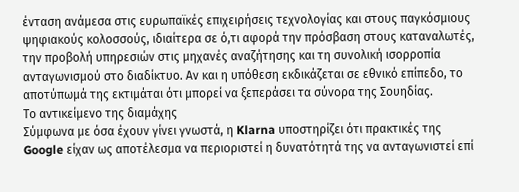ένταση ανάμεσα στις ευρωπαϊκές επιχειρήσεις τεχνολογίας και στους παγκόσμιους ψηφιακούς κολοσσούς, ιδιαίτερα σε ό,τι αφορά την πρόσβαση στους καταναλωτές, την προβολή υπηρεσιών στις μηχανές αναζήτησης και τη συνολική ισορροπία ανταγωνισμού στο διαδίκτυο. Αν και η υπόθεση εκδικάζεται σε εθνικό επίπεδο, το αποτύπωμά της εκτιμάται ότι μπορεί να ξεπεράσει τα σύνορα της Σουηδίας.
Το αντικείμενο της διαμάχης
Σύμφωνα με όσα έχουν γίνει γνωστά, η Klarna υποστηρίζει ότι πρακτικές της Google είχαν ως αποτέλεσμα να περιοριστεί η δυνατότητά της να ανταγωνιστεί επί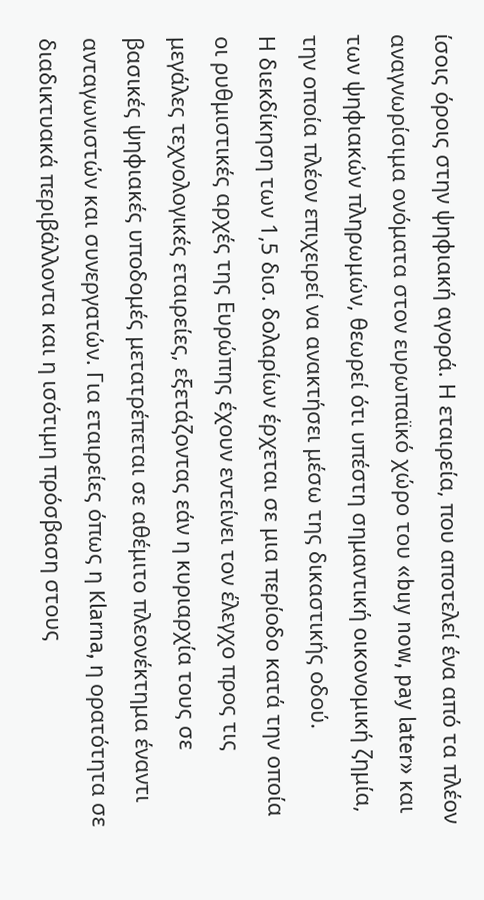ίσοις όροις στην ψηφιακή αγορά. Η εταιρεία, που αποτελεί ένα από τα πλέον αναγνωρίσιμα ονόματα στον ευρωπαϊκό χώρο του «buy now, pay later» και των ψηφιακών πληρωμών, θεωρεί ότι υπέστη σημαντική οικονομική ζημία, την οποία πλέον επιχειρεί να ανακτήσει μέσω της δικαστικής οδού.
Η διεκδίκηση των 1,5 δισ. δολαρίων έρχεται σε μια περίοδο κατά την οποία οι ρυθμιστικές αρχές της Ευρώπης έχουν εντείνει τον έλεγχο προς τις μεγάλες τεχνολογικές εταιρείες, εξετάζοντας εάν η κυριαρχία τους σε βασικές ψηφιακές υποδομές μετατρέπεται σε αθέμιτο πλεονέκτημα έναντι ανταγωνιστών και συνεργατών. Για εταιρείες όπως η Klarna, η ορατότητα σε διαδικτυακά περιβάλλοντα και η ισότιμη πρόσβαση στους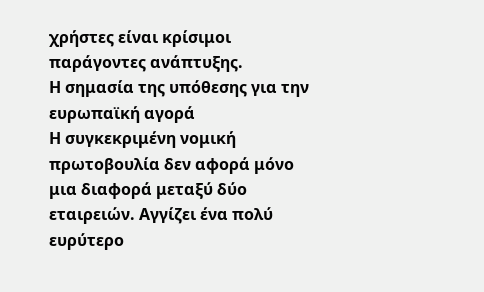χρήστες είναι κρίσιμοι παράγοντες ανάπτυξης.
Η σημασία της υπόθεσης για την ευρωπαϊκή αγορά
Η συγκεκριμένη νομική πρωτοβουλία δεν αφορά μόνο μια διαφορά μεταξύ δύο εταιρειών. Αγγίζει ένα πολύ ευρύτερο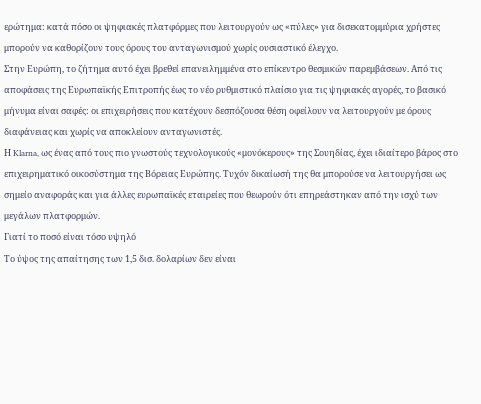ερώτημα: κατά πόσο οι ψηφιακές πλατφόρμες που λειτουργούν ως «πύλες» για δισεκατομμύρια χρήστες μπορούν να καθορίζουν τους όρους του ανταγωνισμού χωρίς ουσιαστικό έλεγχο.
Στην Ευρώπη, το ζήτημα αυτό έχει βρεθεί επανειλημμένα στο επίκεντρο θεσμικών παρεμβάσεων. Από τις αποφάσεις της Ευρωπαϊκής Επιτροπής έως το νέο ρυθμιστικό πλαίσιο για τις ψηφιακές αγορές, το βασικό μήνυμα είναι σαφές: οι επιχειρήσεις που κατέχουν δεσπόζουσα θέση οφείλουν να λειτουργούν με όρους διαφάνειας και χωρίς να αποκλείουν ανταγωνιστές.
Η Klarna, ως ένας από τους πιο γνωστούς τεχνολογικούς «μονόκερους» της Σουηδίας, έχει ιδιαίτερο βάρος στο επιχειρηματικό οικοσύστημα της Βόρειας Ευρώπης. Τυχόν δικαίωσή της θα μπορούσε να λειτουργήσει ως σημείο αναφοράς και για άλλες ευρωπαϊκές εταιρείες που θεωρούν ότι επηρεάστηκαν από την ισχύ των μεγάλων πλατφορμών.
Γιατί το ποσό είναι τόσο υψηλό
Το ύψος της απαίτησης των 1,5 δισ. δολαρίων δεν είναι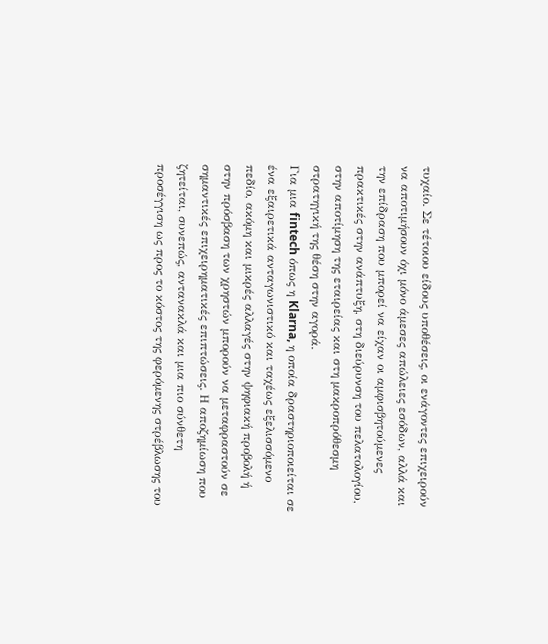τυχαίο. Σε τέτοιου είδους υποθέσεις, οι ενάγοντες επιχειρούν να αποτιμήσουν όχι μόνο άμεσες απώλειες εσόδων, αλλά και την επίδραση που μπορεί να είχαν οι αμφισβητούμενες πρακτικές στην ανάπτυξη, στη διεύρυνση του πελατολογίου, στην αποτίμηση της εταιρείας και στη μακροπρόθεσμη στρατηγική της θέση στην αγορά.
Για μια fintech όπως η Klarna, η οποία δραστηριοποιείται σε ένα εξαιρετικά ανταγωνιστικό και ταχέως εξελισσόμενο πεδίο, ακόμη και μικρές αλλαγές στην ψηφιακή προβολή ή στην πρόσβαση των χρηστών μπορούν να μεταφραστούν σε σημαντικές επιχειρηματικές επιπτώσεις. Η αποζημίωση που ζητείται, συνεπώς, αντανακλά και μια πιο σύνθετη προσέγγιση ως προς το κόστος της φερόμενης στρέβλωσης του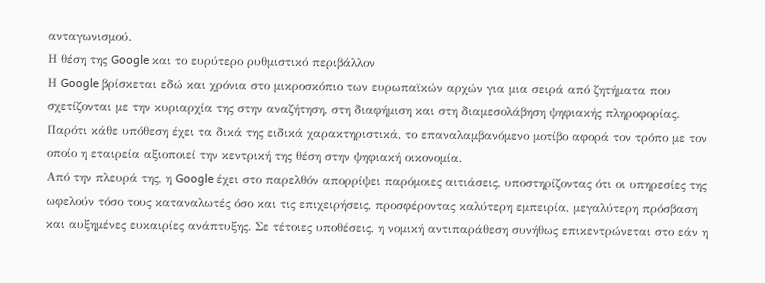ανταγωνισμού.
Η θέση της Google και το ευρύτερο ρυθμιστικό περιβάλλον
Η Google βρίσκεται εδώ και χρόνια στο μικροσκόπιο των ευρωπαϊκών αρχών για μια σειρά από ζητήματα που σχετίζονται με την κυριαρχία της στην αναζήτηση, στη διαφήμιση και στη διαμεσολάβηση ψηφιακής πληροφορίας. Παρότι κάθε υπόθεση έχει τα δικά της ειδικά χαρακτηριστικά, το επαναλαμβανόμενο μοτίβο αφορά τον τρόπο με τον οποίο η εταιρεία αξιοποιεί την κεντρική της θέση στην ψηφιακή οικονομία.
Από την πλευρά της, η Google έχει στο παρελθόν απορρίψει παρόμοιες αιτιάσεις, υποστηρίζοντας ότι οι υπηρεσίες της ωφελούν τόσο τους καταναλωτές όσο και τις επιχειρήσεις, προσφέροντας καλύτερη εμπειρία, μεγαλύτερη πρόσβαση και αυξημένες ευκαιρίες ανάπτυξης. Σε τέτοιες υποθέσεις, η νομική αντιπαράθεση συνήθως επικεντρώνεται στο εάν η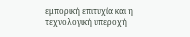εμπορική επιτυχία και η τεχνολογική υπεροχή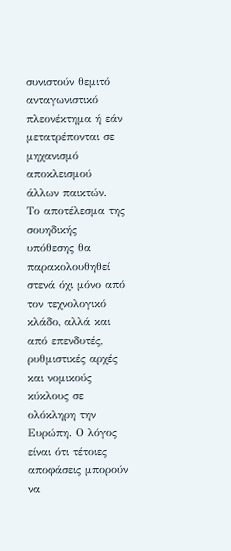συνιστούν θεμιτό ανταγωνιστικό πλεονέκτημα ή εάν μετατρέπονται σε μηχανισμό αποκλεισμού άλλων παικτών.
Το αποτέλεσμα της σουηδικής υπόθεσης θα παρακολουθηθεί στενά όχι μόνο από τον τεχνολογικό κλάδο, αλλά και από επενδυτές, ρυθμιστικές αρχές και νομικούς κύκλους σε ολόκληρη την Ευρώπη. Ο λόγος είναι ότι τέτοιες αποφάσεις μπορούν να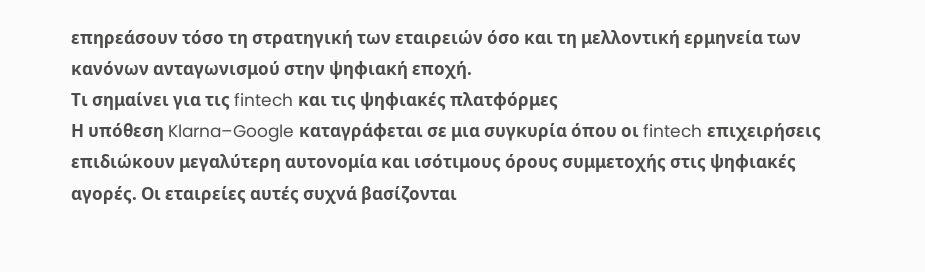επηρεάσουν τόσο τη στρατηγική των εταιρειών όσο και τη μελλοντική ερμηνεία των κανόνων ανταγωνισμού στην ψηφιακή εποχή.
Τι σημαίνει για τις fintech και τις ψηφιακές πλατφόρμες
Η υπόθεση Klarna–Google καταγράφεται σε μια συγκυρία όπου οι fintech επιχειρήσεις επιδιώκουν μεγαλύτερη αυτονομία και ισότιμους όρους συμμετοχής στις ψηφιακές αγορές. Οι εταιρείες αυτές συχνά βασίζονται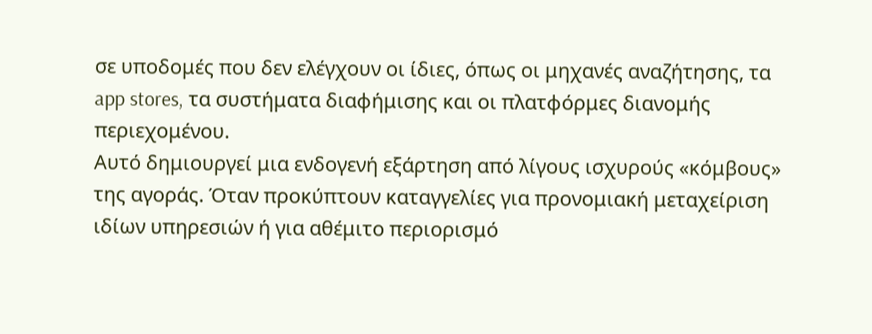σε υποδομές που δεν ελέγχουν οι ίδιες, όπως οι μηχανές αναζήτησης, τα app stores, τα συστήματα διαφήμισης και οι πλατφόρμες διανομής περιεχομένου.
Αυτό δημιουργεί μια ενδογενή εξάρτηση από λίγους ισχυρούς «κόμβους» της αγοράς. Όταν προκύπτουν καταγγελίες για προνομιακή μεταχείριση ιδίων υπηρεσιών ή για αθέμιτο περιορισμό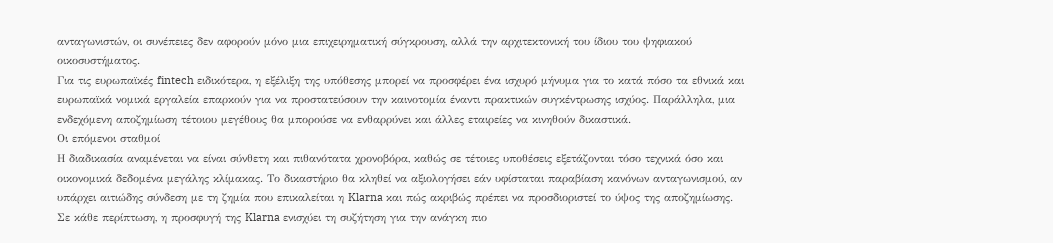ανταγωνιστών, οι συνέπειες δεν αφορούν μόνο μια επιχειρηματική σύγκρουση, αλλά την αρχιτεκτονική του ίδιου του ψηφιακού οικοσυστήματος.
Για τις ευρωπαϊκές fintech ειδικότερα, η εξέλιξη της υπόθεσης μπορεί να προσφέρει ένα ισχυρό μήνυμα για το κατά πόσο τα εθνικά και ευρωπαϊκά νομικά εργαλεία επαρκούν για να προστατεύσουν την καινοτομία έναντι πρακτικών συγκέντρωσης ισχύος. Παράλληλα, μια ενδεχόμενη αποζημίωση τέτοιου μεγέθους θα μπορούσε να ενθαρρύνει και άλλες εταιρείες να κινηθούν δικαστικά.
Οι επόμενοι σταθμοί
Η διαδικασία αναμένεται να είναι σύνθετη και πιθανότατα χρονοβόρα, καθώς σε τέτοιες υποθέσεις εξετάζονται τόσο τεχνικά όσο και οικονομικά δεδομένα μεγάλης κλίμακας. Το δικαστήριο θα κληθεί να αξιολογήσει εάν υφίσταται παραβίαση κανόνων ανταγωνισμού, αν υπάρχει αιτιώδης σύνδεση με τη ζημία που επικαλείται η Klarna και πώς ακριβώς πρέπει να προσδιοριστεί το ύψος της αποζημίωσης.
Σε κάθε περίπτωση, η προσφυγή της Klarna ενισχύει τη συζήτηση για την ανάγκη πιο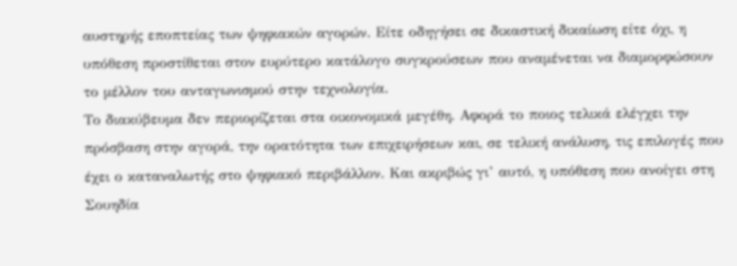αυστηρής εποπτείας των ψηφιακών αγορών. Είτε οδηγήσει σε δικαστική δικαίωση είτε όχι, η υπόθεση προστίθεται στον ευρύτερο κατάλογο συγκρούσεων που αναμένεται να διαμορφώσουν το μέλλον του ανταγωνισμού στην τεχνολογία.
Το διακύβευμα δεν περιορίζεται στα οικονομικά μεγέθη. Αφορά το ποιος τελικά ελέγχει την πρόσβαση στην αγορά, την ορατότητα των επιχειρήσεων και, σε τελική ανάλυση, τις επιλογές που έχει ο καταναλωτής στο ψηφιακό περιβάλλον. Και ακριβώς γι’ αυτό, η υπόθεση που ανοίγει στη Σουηδία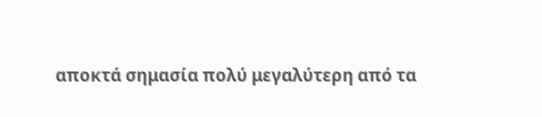αποκτά σημασία πολύ μεγαλύτερη από τα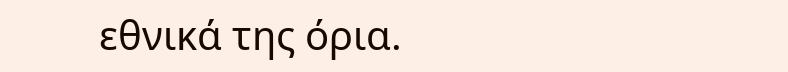εθνικά της όρια.